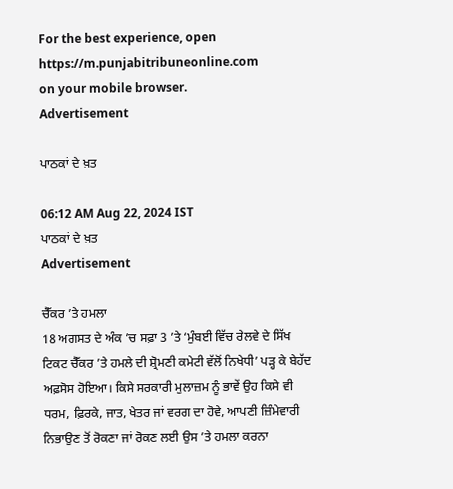For the best experience, open
https://m.punjabitribuneonline.com
on your mobile browser.
Advertisement

ਪਾਠਕਾਂ ਦੇ ਖ਼ਤ

06:12 AM Aug 22, 2024 IST
ਪਾਠਕਾਂ ਦੇ ਖ਼ਤ
Advertisement

ਚੈੱਕਰ ’ਤੇ ਹਮਲਾ
18 ਅਗਸਤ ਦੇ ਅੰਕ ’ਚ ਸਫ਼ਾ 3 ’ਤੇ ‘ਮੁੰਬਈ ਵਿੱਚ ਰੇਲਵੇ ਦੇ ਸਿੱਖ ਟਿਕਟ ਚੈੱਕਰ ’ਤੇ ਹਮਲੇ ਦੀ ਸ਼੍ਰੋਮਣੀ ਕਮੇਟੀ ਵੱਲੋਂ ਨਿਖੇਧੀ’ ਪੜ੍ਹ ਕੇ ਬੇਹੱਦ ਅਫ਼ਸੋਸ ਹੋਇਆ। ਕਿਸੇ ਸਰਕਾਰੀ ਮੁਲਾਜ਼ਮ ਨੂੰ ਭਾਵੇਂ ਉਹ ਕਿਸੇ ਵੀ ਧਰਮ, ਫ਼ਿਰਕੇ, ਜਾਤ, ਖੇਤਰ ਜਾਂ ਵਰਗ ਦਾ ਹੋਵੇ, ਆਪਣੀ ਜ਼ਿੰਮੇਵਾਰੀ ਨਿਭਾਉਣ ਤੋਂ ਰੋਕਣਾ ਜਾਂ ਰੋਕਣ ਲਈ ਉਸ ’ਤੇ ਹਮਲਾ ਕਰਨਾ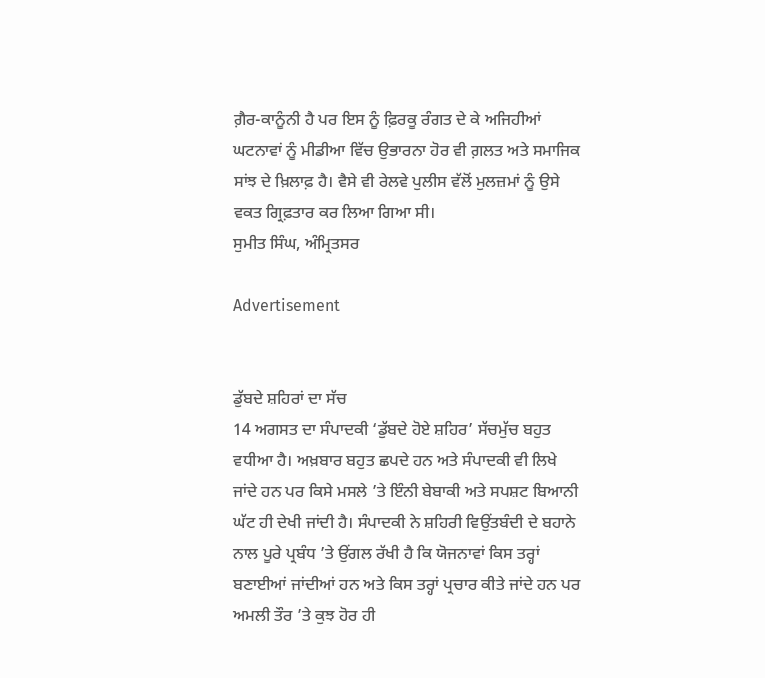ਗ਼ੈਰ-ਕਾਨੂੰਨੀ ਹੈ ਪਰ ਇਸ ਨੂੰ ਫ਼ਿਰਕੂ ਰੰਗਤ ਦੇ ਕੇ ਅਜਿਹੀਆਂ ਘਟਨਾਵਾਂ ਨੂੰ ਮੀਡੀਆ ਵਿੱਚ ਉਭਾਰਨਾ ਹੋਰ ਵੀ ਗ਼ਲਤ ਅਤੇ ਸਮਾਜਿਕ ਸਾਂਝ ਦੇ ਖ਼ਿਲਾਫ਼ ਹੈ। ਵੈਸੇ ਵੀ ਰੇਲਵੇ ਪੁਲੀਸ ਵੱਲੋਂ ਮੁਲਜ਼ਮਾਂ ਨੂੰ ਉਸੇ ਵਕਤ ਗ੍ਰਿਫ਼ਤਾਰ ਕਰ ਲਿਆ ਗਿਆ ਸੀ।
ਸੁਮੀਤ ਸਿੰਘ, ਅੰਮ੍ਰਿਤਸਰ

Advertisement


ਡੁੱਬਦੇ ਸ਼ਹਿਰਾਂ ਦਾ ਸੱਚ
14 ਅਗਸਤ ਦਾ ਸੰਪਾਦਕੀ ‘ਡੁੱਬਦੇ ਹੋਏ ਸ਼ਹਿਰ’ ਸੱਚਮੁੱਚ ਬਹੁਤ ਵਧੀਆ ਹੈ। ਅਖ਼ਬਾਰ ਬਹੁਤ ਛਪਦੇ ਹਨ ਅਤੇ ਸੰਪਾਦਕੀ ਵੀ ਲਿਖੇ ਜਾਂਦੇ ਹਨ ਪਰ ਕਿਸੇ ਮਸਲੇ ’ਤੇ ਇੰਨੀ ਬੇਬਾਕੀ ਅਤੇ ਸਪਸ਼ਟ ਬਿਆਨੀ ਘੱਟ ਹੀ ਦੇਖੀ ਜਾਂਦੀ ਹੈ। ਸੰਪਾਦਕੀ ਨੇ ਸ਼ਹਿਰੀ ਵਿਉਂਤਬੰਦੀ ਦੇ ਬਹਾਨੇ ਨਾਲ ਪੂਰੇ ਪ੍ਰਬੰਧ ’ਤੇ ਉਂਗਲ ਰੱਖੀ ਹੈ ਕਿ ਯੋਜਨਾਵਾਂ ਕਿਸ ਤਰ੍ਹਾਂ ਬਣਾਈਆਂ ਜਾਂਦੀਆਂ ਹਨ ਅਤੇ ਕਿਸ ਤਰ੍ਹਾਂ ਪ੍ਰਚਾਰ ਕੀਤੇ ਜਾਂਦੇ ਹਨ ਪਰ ਅਮਲੀ ਤੌਰ ’ਤੇ ਕੁਝ ਹੋਰ ਹੀ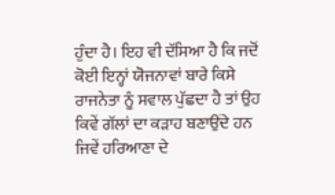ਹੁੰਦਾ ਹੈ। ਇਹ ਵੀ ਦੱਸਿਆ ਹੈ ਕਿ ਜਦੋਂ ਕੋਈ ਇਨ੍ਹਾਂ ਯੋਜਨਾਵਾਂ ਬਾਰੇ ਕਿਸੇ ਰਾਜਨੇਤਾ ਨੂੰ ਸਵਾਲ ਪੁੱਛਦਾ ਹੈ ਤਾਂ ਉਹ ਕਿਵੇਂ ਗੱਲਾਂ ਦਾ ਕੜਾਹ ਬਣਾਉਂਦੇ ਹਨ ਜਿਵੇਂ ਹਰਿਆਣਾ ਦੇ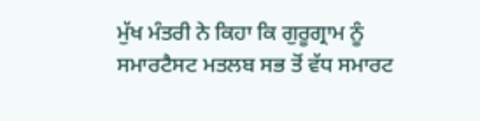ਮੁੱਖ ਮੰਤਰੀ ਨੇ ਕਿਹਾ ਕਿ ਗੁਰੂਗ੍ਰਾਮ ਨੂੰ ਸਮਾਰਟੈਸਟ ਮਤਲਬ ਸਭ ਤੋਂ ਵੱਧ ਸਮਾਰਟ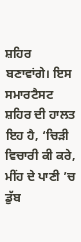ਸ਼ਹਿਰ ਬਣਾਵਾਂਗੇ। ਇਸ ਸਮਾਰਟੈਸਟ ਸ਼ਹਿਰ ਦੀ ਹਾਲਤ ਇਹ ਹੈ, ‘ਚਿੜੀ ਵਿਚਾਰੀ ਕੀ ਕਰੇ, ਮੀਂਹ ਦੇ ਪਾਣੀ ’ਚ ਡੁੱਬ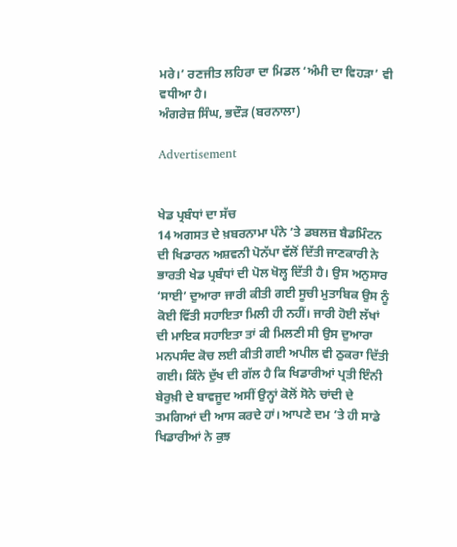ਮਰੇ।’ ਰਣਜੀਤ ਲਹਿਰਾ ਦਾ ਮਿਡਲ ‘ਅੰਮੀ ਦਾ ਵਿਹੜਾ’ ਵੀ ਵਧੀਆ ਹੈ।
ਅੰਗਰੇਜ਼ ਸਿੰਘ, ਭਦੌੜ (ਬਰਨਾਲਾ)

Advertisement


ਖੇਡ ਪ੍ਰਬੰਧਾਂ ਦਾ ਸੱਚ
14 ਅਗਸਤ ਦੇ ਖ਼ਬਰਨਾਮਾ ਪੰਨੇ ’ਤੇ ਡਬਲਜ਼ ਬੈਡਮਿੰਟਨ ਦੀ ਖਿਡਾਰਨ ਅਸ਼ਵਨੀ ਪੋਨੱਪਾ ਵੱਲੋਂ ਦਿੱਤੀ ਜਾਣਕਾਰੀ ਨੇ ਭਾਰਤੀ ਖੇਡ ਪ੍ਰਬੰਧਾਂ ਦੀ ਪੋਲ ਖੋਲ੍ਹ ਦਿੱਤੀ ਹੈ। ਉਸ ਅਨੁਸਾਰ ‘ਸਾਈ’ ਦੁਆਰਾ ਜਾਰੀ ਕੀਤੀ ਗਈ ਸੂਚੀ ਮੁਤਾਬਿਕ ਉਸ ਨੂੰ ਕੋਈ ਵਿੱਤੀ ਸਹਾਇਤਾ ਮਿਲੀ ਹੀ ਨਹੀਂ। ਜਾਰੀ ਹੋਈ ਲੱਖਾਂ ਦੀ ਮਾਇਕ ਸਹਾਇਤਾ ਤਾਂ ਕੀ ਮਿਲਣੀ ਸੀ ਉਸ ਦੁਆਰਾ ਮਨਪਸੰਦ ਕੋਚ ਲਈ ਕੀਤੀ ਗਈ ਅਪੀਲ ਵੀ ਠੁਕਰਾ ਦਿੱਤੀ ਗਈ। ਕਿੰਨੇ ਦੁੱਖ ਦੀ ਗੱਲ ਹੈ ਕਿ ਖਿਡਾਰੀਆਂ ਪ੍ਰਤੀ ਇੰਨੀ ਬੇਰੁਖ਼ੀ ਦੇ ਬਾਵਜੂਦ ਅਸੀਂ ਉਨ੍ਹਾਂ ਕੋਲੋਂ ਸੋਨੇ ਚਾਂਦੀ ਦੇ ਤਮਗਿਆਂ ਦੀ ਆਸ ਕਰਦੇ ਹਾਂ। ਆਪਣੇ ਦਮ ’ਤੇ ਹੀ ਸਾਡੇ ਖਿਡਾਰੀਆਂ ਨੇ ਕੁਝ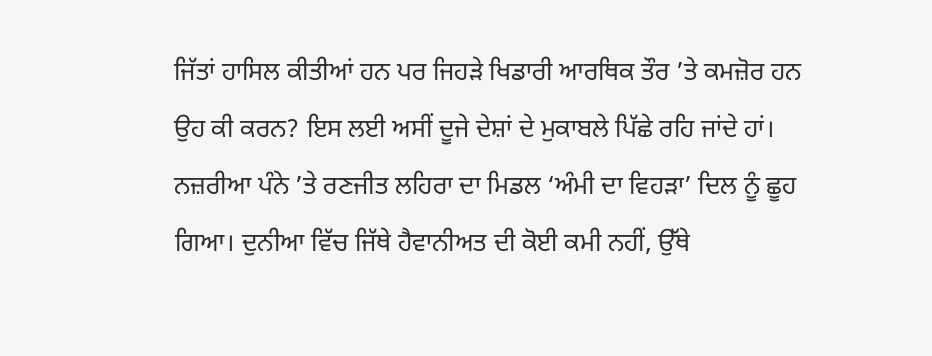ਜਿੱਤਾਂ ਹਾਸਿਲ ਕੀਤੀਆਂ ਹਨ ਪਰ ਜਿਹੜੇ ਖਿਡਾਰੀ ਆਰਥਿਕ ਤੌਰ ’ਤੇ ਕਮਜ਼ੋਰ ਹਨ ਉਹ ਕੀ ਕਰਨ? ਇਸ ਲਈ ਅਸੀਂ ਦੂਜੇ ਦੇਸ਼ਾਂ ਦੇ ਮੁਕਾਬਲੇ ਪਿੱਛੇ ਰਹਿ ਜਾਂਦੇ ਹਾਂ।
ਨਜ਼ਰੀਆ ਪੰਨੇ ’ਤੇ ਰਣਜੀਤ ਲਹਿਰਾ ਦਾ ਮਿਡਲ ‘ਅੰਮੀ ਦਾ ਵਿਹੜਾ’ ਦਿਲ ਨੂੰ ਛੂਹ ਗਿਆ। ਦੁਨੀਆ ਵਿੱਚ ਜਿੱਥੇ ਹੈਵਾਨੀਅਤ ਦੀ ਕੋਈ ਕਮੀ ਨਹੀਂ, ਉੱਥੇ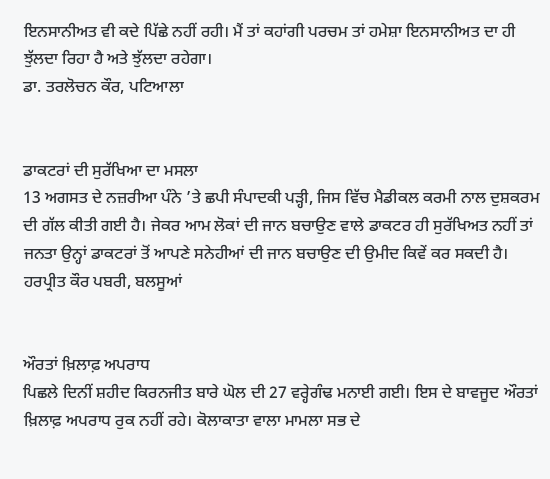ਇਨਸਾਨੀਅਤ ਵੀ ਕਦੇ ਪਿੱਛੇ ਨਹੀਂ ਰਹੀ। ਮੈਂ ਤਾਂ ਕਹਾਂਗੀ ਪਰਚਮ ਤਾਂ ਹਮੇਸ਼ਾ ਇਨਸਾਨੀਅਤ ਦਾ ਹੀ ਝੁੱਲਦਾ ਰਿਹਾ ਹੈ ਅਤੇ ਝੁੱਲਦਾ ਰਹੇਗਾ।
ਡਾ. ਤਰਲੋਚਨ ਕੌਰ, ਪਟਿਆਲਾ


ਡਾਕਟਰਾਂ ਦੀ ਸੁਰੱਖਿਆ ਦਾ ਮਸਲਾ
13 ਅਗਸਤ ਦੇ ਨਜ਼ਰੀਆ ਪੰਨੇ ’ਤੇ ਛਪੀ ਸੰਪਾਦਕੀ ਪੜ੍ਹੀ, ਜਿਸ ਵਿੱਚ ਮੈਡੀਕਲ ਕਰਮੀ ਨਾਲ ਦੁਸ਼ਕਰਮ ਦੀ ਗੱਲ ਕੀਤੀ ਗਈ ਹੈ। ਜੇਕਰ ਆਮ ਲੋਕਾਂ ਦੀ ਜਾਨ ਬਚਾਉਣ ਵਾਲੇ ਡਾਕਟਰ ਹੀ ਸੁਰੱਖਿਅਤ ਨਹੀਂ ਤਾਂ ਜਨਤਾ ਉਨ੍ਹਾਂ ਡਾਕਟਰਾਂ ਤੋਂ ਆਪਣੇ ਸਨੇਹੀਆਂ ਦੀ ਜਾਨ ਬਚਾਉਣ ਦੀ ਉਮੀਦ ਕਿਵੇਂ ਕਰ ਸਕਦੀ ਹੈ।
ਹਰਪ੍ਰੀਤ ਕੌਰ ਪਬਰੀ, ਬਲਸੂਆਂ


ਔਰਤਾਂ ਖ਼ਿਲਾਫ਼ ਅਪਰਾਧ
ਪਿਛਲੇ ਦਿਨੀਂ ਸ਼ਹੀਦ ਕਿਰਨਜੀਤ ਬਾਰੇ ਘੋਲ ਦੀ 27 ਵਰ੍ਹੇਗੰਢ ਮਨਾਈ ਗਈ। ਇਸ ਦੇ ਬਾਵਜੂਦ ਔਰਤਾਂ ਖ਼ਿਲਾਫ਼ ਅਪਰਾਧ ਰੁਕ ਨਹੀਂ ਰਹੇ। ਕੋਲਾਕਾਤਾ ਵਾਲਾ ਮਾਮਲਾ ਸਭ ਦੇ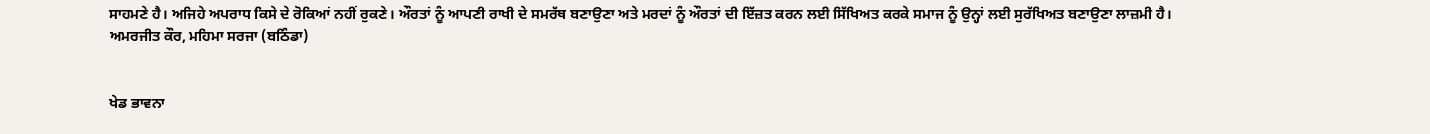ਸਾਹਮਣੇ ਹੈ। ਅਜਿਹੇ ਅਪਰਾਧ ਕਿਸੇ ਦੇ ਰੋਕਿਆਂ ਨਹੀਂ ਰੁਕਣੇ। ਔਰਤਾਂ ਨੂੰ ਆਪਣੀ ਰਾਖੀ ਦੇ ਸਮਰੱਥ ਬਣਾਉਣਾ ਅਤੇ ਮਰਦਾਂ ਨੂੰ ਔਰਤਾਂ ਦੀ ਇੱਜ਼ਤ ਕਰਨ ਲਈ ਸਿੱਖਿਅਤ ਕਰਕੇ ਸਮਾਜ ਨੂੰ ਉਨ੍ਹਾਂ ਲਈ ਸੁਰੱਖਿਅਤ ਬਣਾਉਣਾ ਲਾਜ਼ਮੀ ਹੈ।
ਅਮਰਜੀਤ ਕੌਰ, ਮਹਿਮਾ ਸਰਜਾ (ਬਠਿੰਡਾ)


ਖੇਡ ਭਾਵਨਾ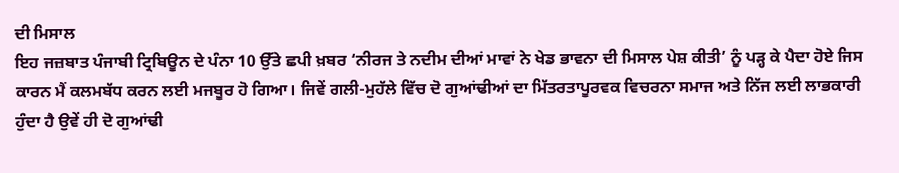ਦੀ ਮਿਸਾਲ
ਇਹ ਜਜ਼ਬਾਤ ਪੰਜਾਬੀ ਟ੍ਰਿਬਿਊਨ ਦੇ ਪੰਨਾ 10 ਉੱਤੇ ਛਪੀ ਖ਼ਬਰ ‘ਨੀਰਜ ਤੇ ਨਦੀਮ ਦੀਆਂ ਮਾਵਾਂ ਨੇ ਖੇਡ ਭਾਵਨਾ ਦੀ ਮਿਸਾਲ ਪੇਸ਼ ਕੀਤੀ’ ਨੂੰ ਪੜ੍ਹ ਕੇ ਪੈਦਾ ਹੋਏ ਜਿਸ ਕਾਰਨ ਮੈਂ ਕਲਮਬੱਧ ਕਰਨ ਲਈ ਮਜਬੂਰ ਹੋ ਗਿਆ। ਜਿਵੇਂ ਗਲੀ-ਮੁਹੱਲੇ ਵਿੱਚ ਦੋ ਗੁਆਂਢੀਆਂ ਦਾ ਮਿੱਤਰਤਾਪੂਰਵਕ ਵਿਚਰਨਾ ਸਮਾਜ ਅਤੇ ਨਿੱਜ ਲਈ ਲਾਭਕਾਰੀ ਹੁੰਦਾ ਹੈ ਉਵੇਂ ਹੀ ਦੋ ਗੁਆਂਢੀ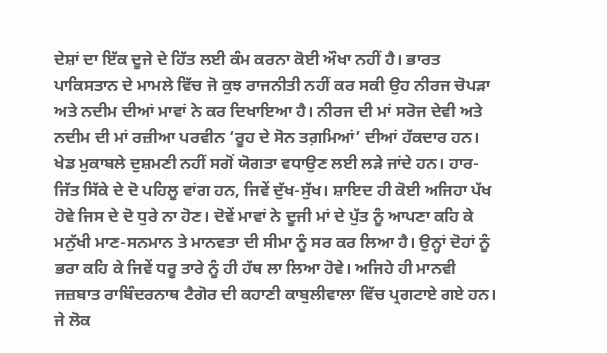ਦੇਸ਼ਾਂ ਦਾ ਇੱਕ ਦੂਜੇ ਦੇ ਹਿੱਤ ਲਈ ਕੰਮ ਕਰਨਾ ਕੋਈ ਔਖਾ ਨਹੀਂ ਹੈ। ਭਾਰਤ ਪਾਕਿਸਤਾਨ ਦੇ ਮਾਮਲੇ ਵਿੱਚ ਜੋ ਕੁਝ ਰਾਜਨੀਤੀ ਨਹੀਂ ਕਰ ਸਕੀ ਉਹ ਨੀਰਜ ਚੋਪੜਾ ਅਤੇ ਨਦੀਮ ਦੀਆਂ ਮਾਵਾਂ ਨੇ ਕਰ ਦਿਖਾਇਆ ਹੈ। ਨੀਰਜ ਦੀ ਮਾਂ ਸਰੋਜ ਦੇਵੀ ਅਤੇ ਨਦੀਮ ਦੀ ਮਾਂ ਰਜ਼ੀਆ ਪਰਵੀਨ ‘ਰੂਹ ਦੇ ਸੋਨ ਤਗ਼ਮਿਆਂ’ ਦੀਆਂ ਹੱਕਦਾਰ ਹਨ। ਖੇਡ ਮੁਕਾਬਲੇ ਦੁਸ਼ਮਣੀ ਨਹੀਂ ਸਗੋਂ ਯੋਗਤਾ ਵਧਾਉਣ ਲਈ ਲੜੇ ਜਾਂਦੇ ਹਨ। ਹਾਰ-ਜਿੱਤ ਸਿੱਕੇ ਦੇ ਦੋ ਪਹਿਲੂ ਵਾਂਗ ਹਨ, ਜਿਵੇਂ ਦੁੱਖ-ਸੁੱਖ। ਸ਼ਾਇਦ ਹੀ ਕੋਈ ਅਜਿਹਾ ਪੱਖ ਹੋਵੇ ਜਿਸ ਦੇ ਦੋ ਧੁਰੇ ਨਾ ਹੋਣ। ਦੋਵੇਂ ਮਾਵਾਂ ਨੇ ਦੂਜੀ ਮਾਂ ਦੇ ਪੁੱਤ ਨੂੰ ਆਪਣਾ ਕਹਿ ਕੇ ਮਨੁੱਖੀ ਮਾਣ-ਸਨਮਾਨ ਤੇ ਮਾਨਵਤਾ ਦੀ ਸੀਮਾ ਨੂੰ ਸਰ ਕਰ ਲਿਆ ਹੈ। ਉਨ੍ਹਾਂ ਦੋਹਾਂ ਨੂੰ ਭਰਾ ਕਹਿ ਕੇ ਜਿਵੇਂ ਧਰੂ ਤਾਰੇ ਨੂੰ ਹੀ ਹੱਥ ਲਾ ਲਿਆ ਹੋਵੇ। ਅਜਿਹੇ ਹੀ ਮਾਨਵੀ ਜਜ਼ਬਾਤ ਰਾਬਿੰਦਰਨਾਥ ਟੈਗੋਰ ਦੀ ਕਹਾਣੀ ਕਾਬੁਲੀਵਾਲਾ ਵਿੱਚ ਪ੍ਰਗਟਾਏ ਗਏ ਹਨ। ਜੇ ਲੋਕ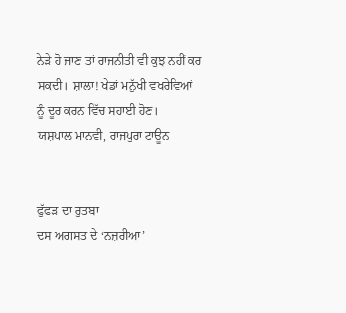ਨੇੜੇ ਹੋ ਜਾਣ ਤਾਂ ਰਾਜਨੀਤੀ ਵੀ ਕੁਝ ਨਹੀਂ ਕਰ ਸਕਦੀ। ਸ਼ਾਲਾ! ਖੇਡਾਂ ਮਨੁੱਖੀ ਵਖਰੇਵਿਆਂ ਨੂੰ ਦੂਰ ਕਰਨ ਵਿੱਚ ਸਹਾਈ ਹੋਣ।
ਯਸ਼ਪਾਲ ਮਾਨਵੀ, ਰਾਜਪੁਰਾ ਟਾਊਨ


ਫੁੱਫੜ ਦਾ ਰੁਤਬਾ
ਦਸ ਅਗਸਤ ਦੇ ‘ਨਜ਼ਰੀਆ’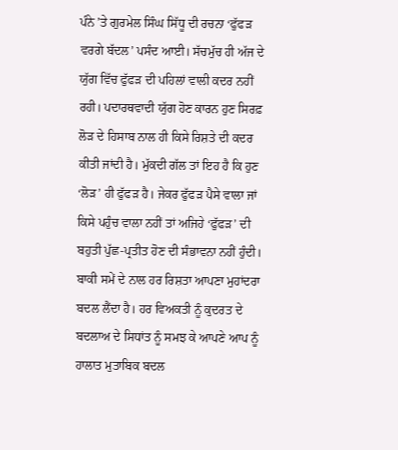ਪੰਨੇ ’ਤੇ ਗੁਰਮੇਲ ਸਿੰਘ ਸਿੱਧੂ ਦੀ ਰਚਨਾ ‘ਫੁੱਫੜ ਵਰਗੇ ਬੱਦਲ’ ਪਸੰਦ ਆਈ। ਸੱਚਮੁੱਚ ਹੀ ਅੱਜ ਦੇ ਯੁੱਗ ਵਿੱਚ ਫੁੱਫੜ ਦੀ ਪਹਿਲਾਂ ਵਾਲੀ ਕਦਰ ਨਹੀਂ ਰਹੀ। ਪਦਾਰਥਵਾਦੀ ਯੁੱਗ ਹੋਣ ਕਾਰਨ ਹੁਣ ਸਿਰਫ਼ ਲੋੜ ਦੇ ਹਿਸਾਬ ਨਾਲ ਹੀ ਕਿਸੇ ਰਿਸ਼ਤੇ ਦੀ ਕਦਰ ਕੀਤੀ ਜਾਂਦੀ ਹੈ। ਮੁੱਕਦੀ ਗੱਲ ਤਾਂ ਇਹ ਹੈ ਕਿ ਹੁਣ ‘ਲੋੜ’ ਹੀ ਫੁੱਫੜ ਹੈ। ਜੇਕਰ ਫੁੱਫੜ ਪੈਸੇ ਵਾਲਾ ਜਾਂ ਕਿਸੇ ਪਹੁੰਚ ਵਾਲਾ ਨਹੀਂ ਤਾਂ ਅਜਿਹੇ ‘ਫੁੱਫੜ’ ਦੀ ਬਹੁਤੀ ਪੁੱਛ-ਪ੍ਰਤੀਤ ਹੋਣ ਦੀ ਸੰਭਾਵਨਾ ਨਹੀਂ ਹੁੰਦੀ। ਬਾਕੀ ਸਮੇਂ ਦੇ ਨਾਲ ਹਰ ਰਿਸ਼ਤਾ ਆਪਣਾ ਮੁਹਾਂਦਰਾ ਬਦਲ ਲੈਂਦਾ ਹੈ। ਹਰ ਵਿਅਕਤੀ ਨੂੰ ਕੁਦਰਤ ਦੇ ਬਦਲਾਅ ਦੇ ਸਿਧਾਂਤ ਨੂੰ ਸਮਝ ਕੇ ਆਪਣੇ ਆਪ ਨੂੰ ਹਾਲਾਤ ਮੁਤਾਬਿਕ ਬਦਲ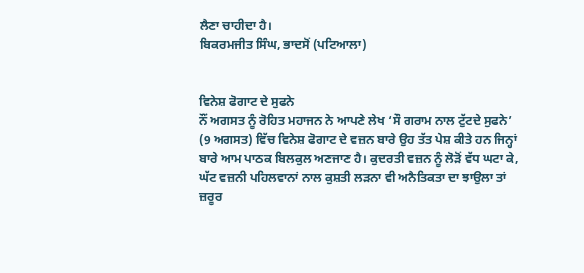ਲੈਣਾ ਚਾਹੀਦਾ ਹੈ।
ਬਿਕਰਮਜੀਤ ਸਿੰਘ, ਭਾਦਸੋਂ (ਪਟਿਆਲਾ)


ਵਿਨੇਸ਼ ਫੋਗਾਟ ਦੇ ਸੁਫਨੇ
ਨੌਂ ਅਗਸਤ ਨੂੰ ਰੋਹਿਤ ਮਹਾਜਨ ਨੇ ਆਪਣੇ ਲੇਖ ‘ਸੌ ਗਰਾਮ ਨਾਲ ਟੁੱਟਦੇ ਸੁਫਨੇ’ (9 ਅਗਸਤ) ਵਿੱਚ ਵਿਨੇਸ਼ ਫੋਗਾਟ ਦੇ ਵਜ਼ਨ ਬਾਰੇ ਉਹ ਤੱਤ ਪੇਸ਼ ਕੀਤੇ ਹਨ ਜਿਨ੍ਹਾਂ ਬਾਰੇ ਆਮ ਪਾਠਕ ਬਿਲਕੁਲ ਅਣਜਾਣ ਹੈ। ਕੁਦਰਤੀ ਵਜ਼ਨ ਨੂੰ ਲੋੜੋਂ ਵੱਧ ਘਟਾ ਕੇ, ਘੱਟ ਵਜ਼ਨੀ ਪਹਿਲਵਾਨਾਂ ਨਾਲ ਕੁਸ਼ਤੀ ਲੜਨਾ ਵੀ ਅਨੈਤਿਕਤਾ ਦਾ ਝਾਉਲਾ ਤਾਂ ਜ਼ਰੂਰ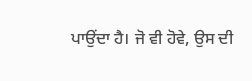ਪਾਉਂਦਾ ਹੈ। ਜੋ ਵੀ ਹੋਵੇ, ਉਸ ਦੀ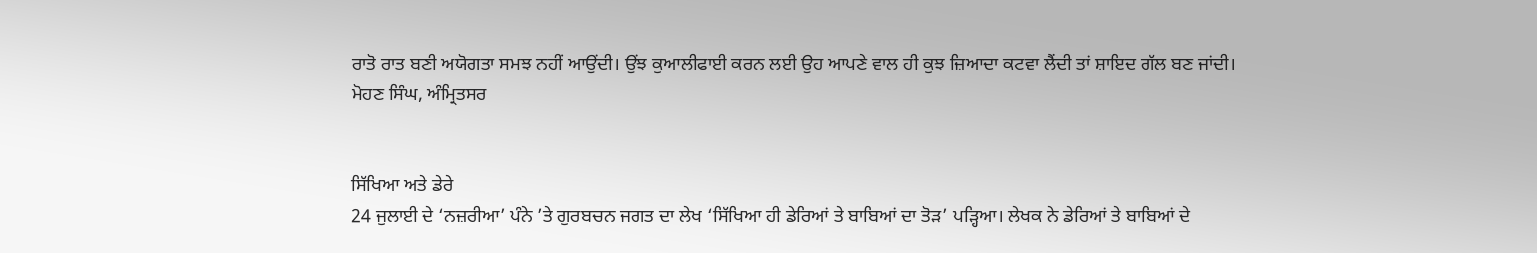ਰਾਤੋ ਰਾਤ ਬਣੀ ਅਯੋਗਤਾ ਸਮਝ ਨਹੀਂ ਆਉਂਦੀ। ਉਂਝ ਕੁਆਲੀਫਾਈ ਕਰਨ ਲਈ ਉਹ ਆਪਣੇ ਵਾਲ ਹੀ ਕੁਝ ਜ਼ਿਆਦਾ ਕਟਵਾ ਲੈਂਦੀ ਤਾਂ ਸ਼ਾਇਦ ਗੱਲ ਬਣ ਜਾਂਦੀ।
ਮੋਹਣ ਸਿੰਘ, ਅੰਮ੍ਰਿਤਸਰ


ਸਿੱਖਿਆ ਅਤੇ ਡੇਰੇ
24 ਜੁਲਾਈ ਦੇ ‘ਨਜ਼ਰੀਆ’ ਪੰਨੇ ’ਤੇ ਗੁਰਬਚਨ ਜਗਤ ਦਾ ਲੇਖ ‘ਸਿੱਖਿਆ ਹੀ ਡੇਰਿਆਂ ਤੇ ਬਾਬਿਆਂ ਦਾ ਤੋੜ’ ਪੜ੍ਹਿਆ। ਲੇਖਕ ਨੇ ਡੇਰਿਆਂ ਤੇ ਬਾਬਿਆਂ ਦੇ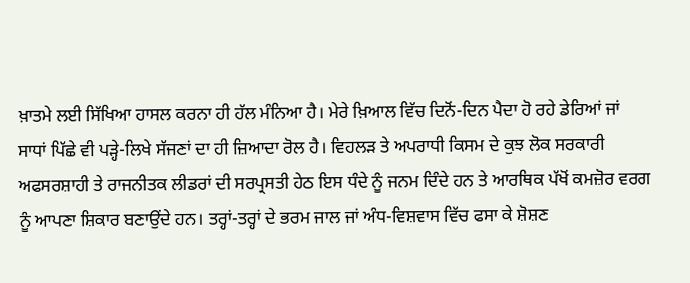ਖ਼ਾਤਮੇ ਲਈ ਸਿੱਖਿਆ ਹਾਸਲ ਕਰਨਾ ਹੀ ਹੱਲ ਮੰਨਿਆ ਹੈ। ਮੇਰੇ ਖ਼ਿਆਲ ਵਿੱਚ ਦਿਨੋਂ-ਦਿਨ ਪੈਦਾ ਹੋ ਰਹੇ ਡੇਰਿਆਂ ਜਾਂ ਸਾਧਾਂ ਪਿੱਛੇ ਵੀ ਪੜ੍ਹੇ-ਲਿਖੇ ਸੱਜਣਾਂ ਦਾ ਹੀ ਜ਼ਿਆਦਾ ਰੋਲ ਹੈ। ਵਿਹਲੜ ਤੇ ਅਪਰਾਧੀ ਕਿਸਮ ਦੇ ਕੁਝ ਲੋਕ ਸਰਕਾਰੀ ਅਫਸਰਸ਼ਾਹੀ ਤੇ ਰਾਜਨੀਤਕ ਲੀਡਰਾਂ ਦੀ ਸਰਪ੍ਰਸਤੀ ਹੇਠ ਇਸ ਧੰਦੇ ਨੂੰ ਜਨਮ ਦਿੰਦੇ ਹਨ ਤੇ ਆਰਥਿਕ ਪੱਖੋਂ ਕਮਜ਼ੋਰ ਵਰਗ ਨੂੰ ਆਪਣਾ ਸ਼ਿਕਾਰ ਬਣਾਉਂਦੇ ਹਨ। ਤਰ੍ਹਾਂ-ਤਰ੍ਹਾਂ ਦੇ ਭਰਮ ਜਾਲ ਜਾਂ ਅੰਧ-ਵਿਸ਼ਵਾਸ ਵਿੱਚ ਫਸਾ ਕੇ ਸ਼ੋਸ਼ਣ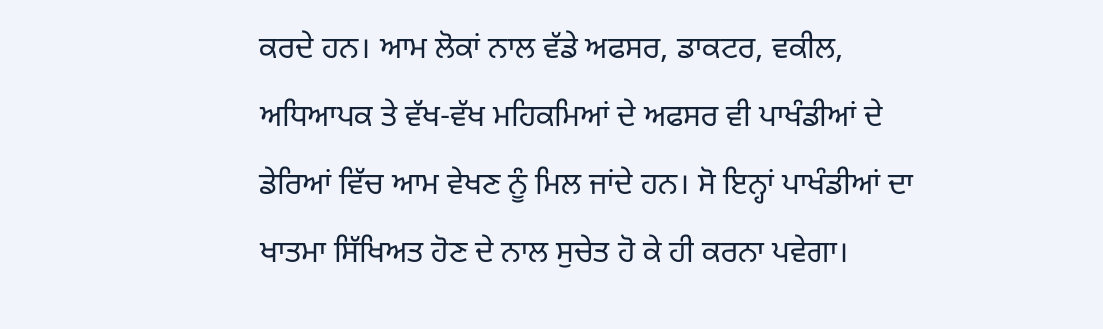ਕਰਦੇ ਹਨ। ਆਮ ਲੋਕਾਂ ਨਾਲ ਵੱਡੇ ਅਫਸਰ, ਡਾਕਟਰ, ਵਕੀਲ, ਅਧਿਆਪਕ ਤੇ ਵੱਖ-ਵੱਖ ਮਹਿਕਮਿਆਂ ਦੇ ਅਫਸਰ ਵੀ ਪਾਖੰਡੀਆਂ ਦੇ ਡੇਰਿਆਂ ਵਿੱਚ ਆਮ ਵੇਖਣ ਨੂੰ ਮਿਲ ਜਾਂਦੇ ਹਨ। ਸੋ ਇਨ੍ਹਾਂ ਪਾਖੰਡੀਆਂ ਦਾ ਖਾਤਮਾ ਸਿੱਖਿਅਤ ਹੋਣ ਦੇ ਨਾਲ ਸੁਚੇਤ ਹੋ ਕੇ ਹੀ ਕਰਨਾ ਪਵੇਗਾ।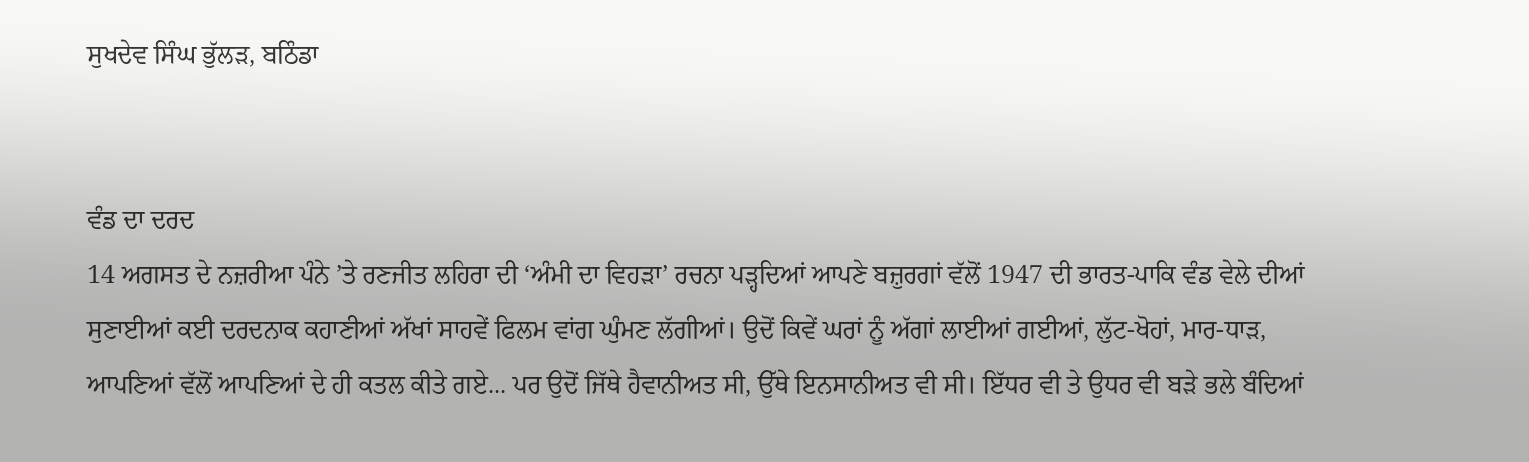ਸੁਖਦੇਵ ਸਿੰਘ ਭੁੱਲੜ, ਬਠਿੰਡਾ


ਵੰਡ ਦਾ ਦਰਦ
14 ਅਗਸਤ ਦੇ ਨਜ਼ਰੀਆ ਪੰਨੇ ’ਤੇ ਰਣਜੀਤ ਲਹਿਰਾ ਦੀ ‘ਅੰਮੀ ਦਾ ਵਿਹੜਾ’ ਰਚਨਾ ਪੜ੍ਹਦਿਆਂ ਆਪਣੇ ਬਜ਼ੁਰਗਾਂ ਵੱਲੋਂ 1947 ਦੀ ਭਾਰਤ-ਪਾਕਿ ਵੰਡ ਵੇਲੇ ਦੀਆਂ ਸੁਣਾਈਆਂ ਕਈ ਦਰਦਨਾਕ ਕਹਾਣੀਆਂ ਅੱਖਾਂ ਸਾਹਵੇਂ ਫਿਲਮ ਵਾਂਗ ਘੁੰਮਣ ਲੱਗੀਆਂ। ਉਦੋਂ ਕਿਵੇਂ ਘਰਾਂ ਨੂੰ ਅੱਗਾਂ ਲਾਈਆਂ ਗਈਆਂ, ਲੁੱਟ-ਖੋਹਾਂ, ਮਾਰ-ਧਾੜ, ਆਪਣਿਆਂ ਵੱਲੋਂ ਆਪਣਿਆਂ ਦੇ ਹੀ ਕਤਲ ਕੀਤੇ ਗਏ... ਪਰ ਉਦੋਂ ਜਿੱਥੇ ਹੈਵਾਨੀਅਤ ਸੀ, ਉੱਥੇ ਇਨਸਾਨੀਅਤ ਵੀ ਸੀ। ਇੱਧਰ ਵੀ ਤੇ ਉਧਰ ਵੀ ਬੜੇ ਭਲੇ ਬੰਦਿਆਂ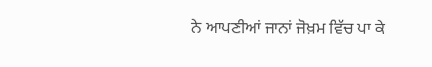ਨੇ ਆਪਣੀਆਂ ਜਾਨਾਂ ਜੋਖ਼ਮ ਵਿੱਚ ਪਾ ਕੇ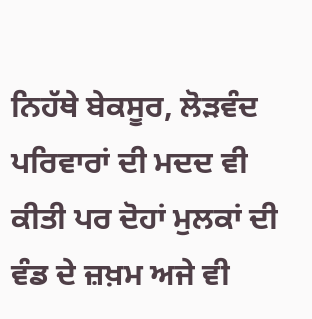ਨਿਹੱਥੇ ਬੇਕਸੂਰ, ਲੋੜਵੰਦ ਪਰਿਵਾਰਾਂ ਦੀ ਮਦਦ ਵੀ ਕੀਤੀ ਪਰ ਦੋਹਾਂ ਮੁਲਕਾਂ ਦੀ ਵੰਡ ਦੇ ਜ਼ਖ਼ਮ ਅਜੇ ਵੀ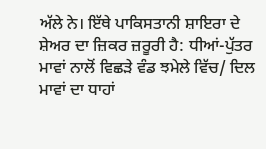ਅੱਲੇ ਨੇ। ਇੱਥੇ ਪਾਕਿਸਤਾਨੀ ਸ਼ਾਇਰਾ ਦੇ ਸ਼ੇਅਰ ਦਾ ਜ਼ਿਕਰ ਜ਼ਰੂਰੀ ਹੈ: ਧੀਆਂ-ਪੁੱਤਰ ਮਾਵਾਂ ਨਾਲੋਂ ਵਿਛੜੇ ਵੰਡ ਝਮੇਲੇ ਵਿੱਚ/ ਦਿਲ ਮਾਵਾਂ ਦਾ ਧਾਹਾਂ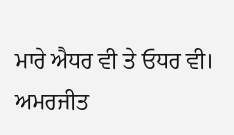ਮਾਰੇ ਐਧਰ ਵੀ ਤੇ ਓਧਰ ਵੀ।
ਅਮਰਜੀਤ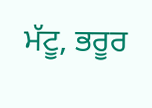ਮੱਟੂ, ਭਰੂਰ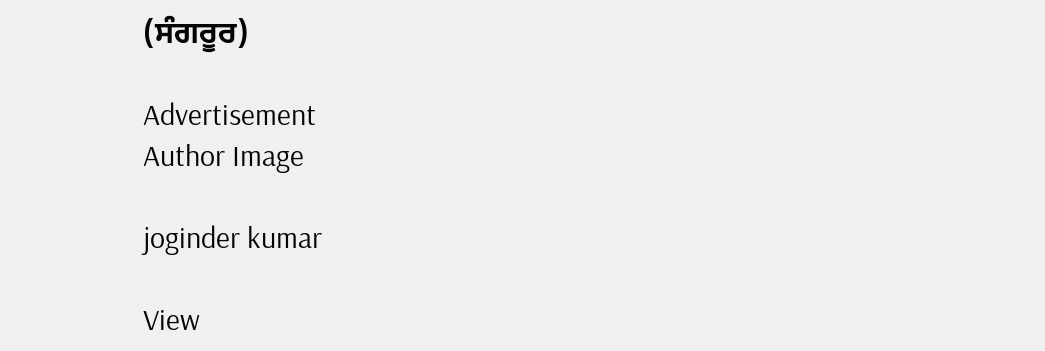(ਸੰਗਰੂਰ)

Advertisement
Author Image

joginder kumar

View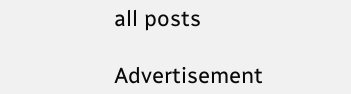all posts

Advertisement